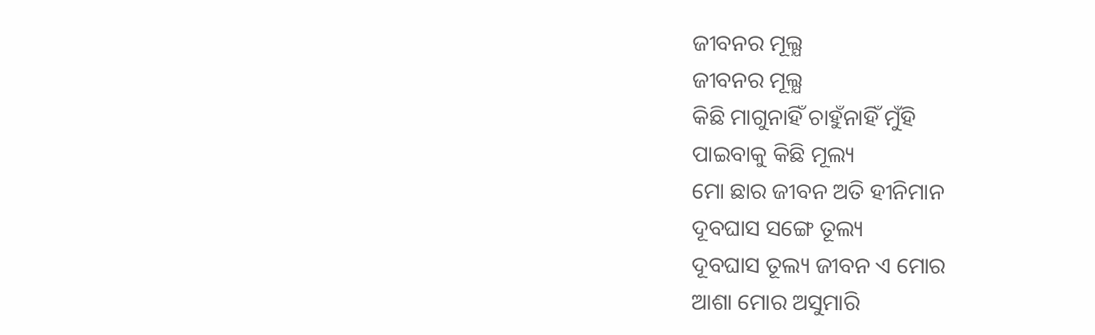ଜୀବନର ମୂଲ୍ଯ
ଜୀବନର ମୂଲ୍ଯ
କିଛି ମାଗୁନାହିଁ ଚାହୁଁନାହିଁ ମୁଁହି
ପାଇବାକୁ କିଛି ମୂଲ୍ୟ
ମୋ ଛାର ଜୀବନ ଅତି ହୀନିମାନ
ଦୂବଘାସ ସଙ୍ଗେ ତୂଲ୍ୟ
ଦୂବଘାସ ତୂଲ୍ୟ ଜୀବନ ଏ ମୋର
ଆଶା ମୋର ଅସୁମାରି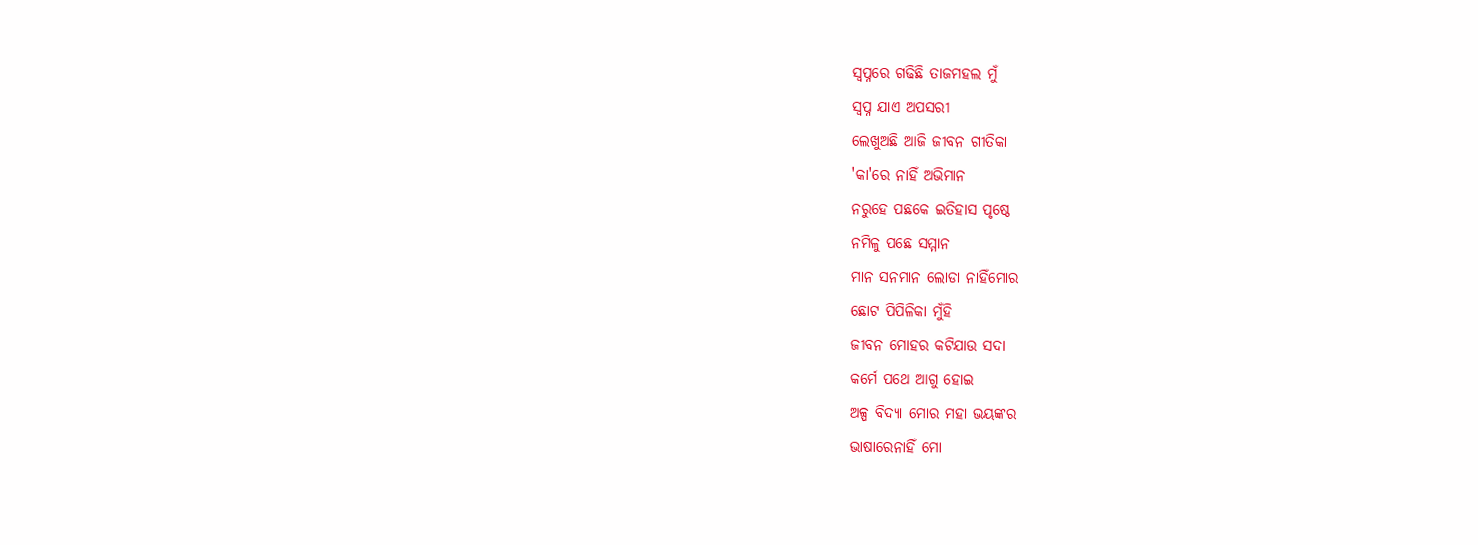ସ୍ୱପ୍ନରେ ଗଢିଛି ତାଜମହଲ ମୁଁ
ସ୍ୱପ୍ନ ଯାଏ ଅପସରୀ
ଲେଖୁଅଛି ଆଜି ଜୀବନ ଗୀତିକା
'କା'ରେ ନାହିଁ ଅଭିମାନ
ନରୁହେ ପଛକେ ଇତିହାସ ପୃଷ୍ଠେ
ନମିଳୁ ପଛେ ସମ୍ମାନ
ମାନ ସନମାନ ଲୋଡା ନାହିଁମୋର
ଛୋଟ ପିପିଳିକା ମୁଁହି
ଜୀବନ ମୋହର କଟିଯାଉ ସଦା
କର୍ମେ ପଥେ ଆଗୁ ହୋଇ
ଅଳ୍ପ ବିଦ୍ଯା ମୋର ମହା ଭୟଙ୍କର
ଭାଷାରେନାହିଁ ମୋ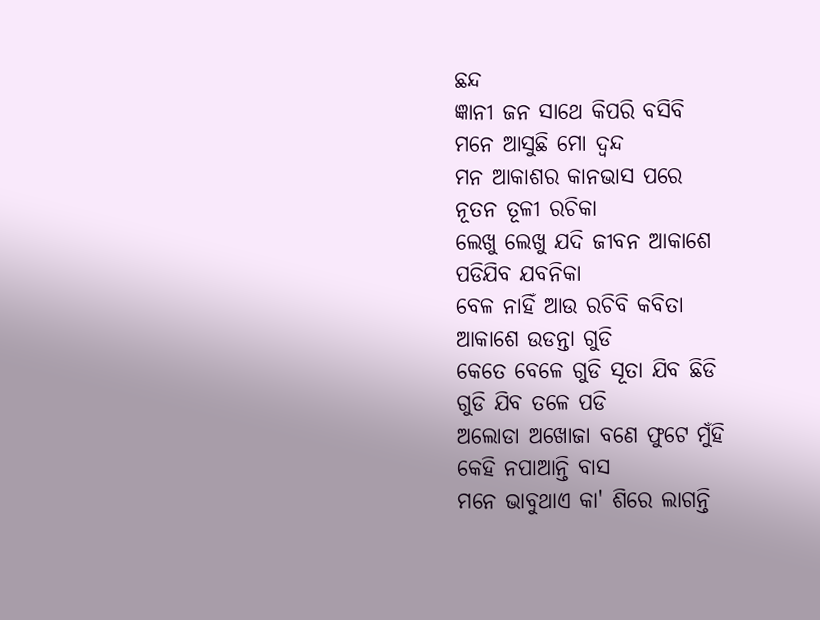ଛନ୍ଦ
ଜ୍ଞାନୀ ଜନ ସାଥେ କିପରି ବସିବି
ମନେ ଆସୁଛି ମୋ ଦ୍ବନ୍ଦ
ମନ ଆକାଶର କାନଭାସ ପରେ
ନୂତନ ତୂଳୀ ରଚିକା
ଲେଖୁ ଲେଖୁ ଯଦି ଜୀବନ ଆକାଶେ
ପଡିଯିବ ଯବନିକା
ବେଳ ନାହିଁ ଆଉ ରଚିବି କବିତା
ଆକାଶେ ଉଡନ୍ତା ଗୁଡି
କେତେ ବେଳେ ଗୁଡି ସୂତା ଯିବ ଛିଡି
ଗୁଡି ଯିବ ତଳେ ପଡି
ଅଲୋଡା ଅଖୋଜା ବଣେ ଫୁଟେ ମୁଁହି
କେହି ନପାଆନ୍ତି ବାସ
ମନେ ଭାବୁଥାଏ କା' ଶିରେ ଲାଗନ୍ତି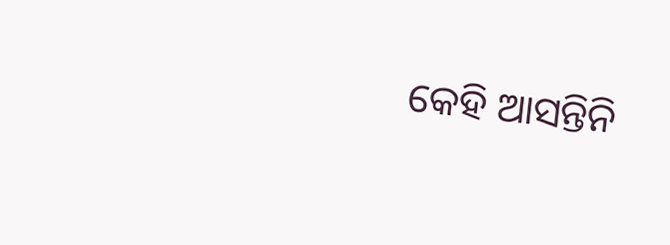କେହି ଆସନ୍ତିନି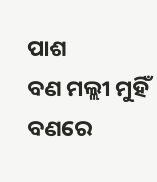ପାଶ
ବଣ ମଲ୍ଲୀ ମୁହିଁ ବଣରେ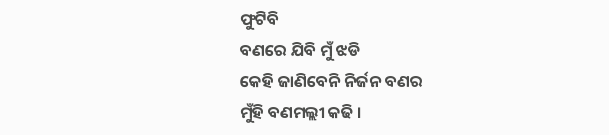ଫୁଟିବି
ବଣରେ ଯିବି ମୁଁ ଝଡି
କେହି ଜାଣିବେନି ନିର୍ଜନ ବଣର
ମୁଁହି ବଣମଲ୍ଲୀ କଢି ।